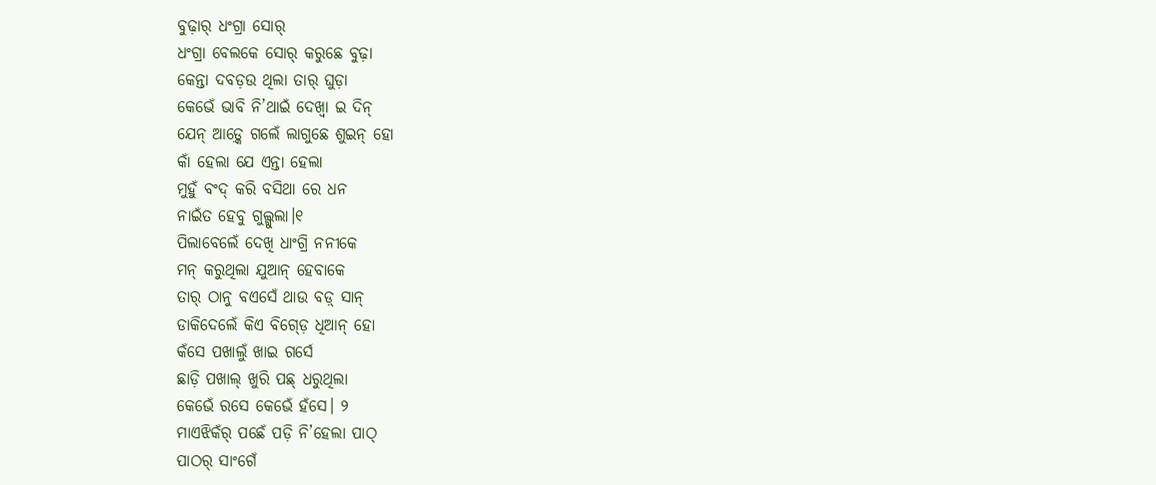ବୁଢ଼ାର୍ ଧଂଗ୍ରା ସୋର୍
ଧଂଗ୍ରା ବେଲକେ ସୋର୍ କରୁଛେ ବୁଢ଼ା
କେନ୍ତା ଦବଡ଼ଉ ଥିଲା ତାର୍ ଘୁଡ଼ା
କେଭେଁ ଭାବି ନି’ଥାଇଁ ଦେଖ୍ବା ଇ ଦିନ୍
ଯେନ୍ ଆଡ଼୍କେ ଗଲେଁ ଲାଗୁଛେ ଶୁଇନ୍ ହୋ
କାଁ ହେଲା ଯେ ଏନ୍ତା ହେଲା
ମୁହୁଁ ବଂଦ୍ କରି ବସିଥା ରେ ଧନ
ନାଇଁତ ହେବୁ ଗୁଲ୍ଗୁଲା।୧
ପିଲାବେଲେଁ ଦେଖି ଧାଂଗ୍ରି ନନୀକେ
ମନ୍ କରୁଥିଲା ଯୁଆନ୍ ହେବାକେ
ତାର୍ ଠାନୁ ବଏସେଁ ଥାଉ ବଡ଼୍ ସାନ୍
ଡାକିଦେଲେଁ କିଏ ବିଗ୍ଡ଼େ ଧିଆନ୍ ହୋ
କଁସେ ପଖାଲୁଁ ଖାଇ ଗର୍ସେ
ଛାଡ଼ି ପଖାଲ୍ ଖୁରି ପଛ୍ ଧରୁଥିଲା
କେଭେଁ ରସେ କେଭେଁ ହଁସେ। ୨
ମାଏଝିକଁର୍ ପଛେଁ ପଡ଼ି ନି’ହେଲା ପାଠ୍
ପାଠର୍ ସାଂଗେଁ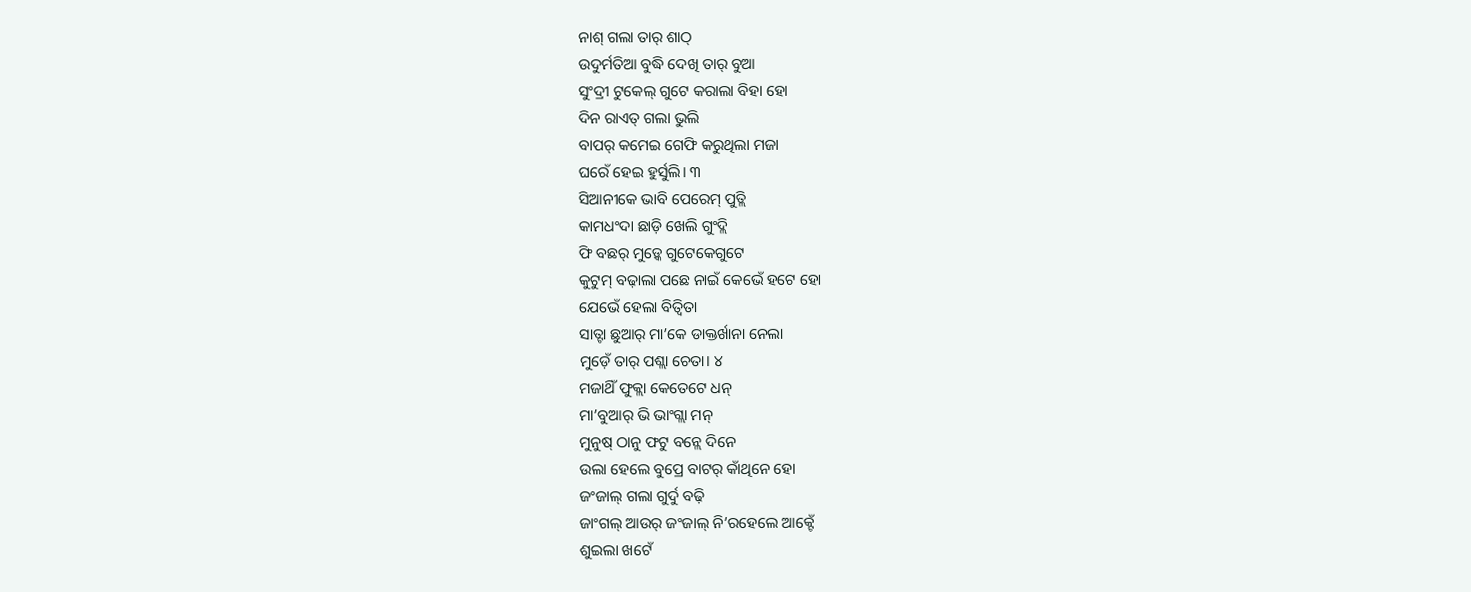ନାଶ୍ ଗଲା ତାର୍ ଶାଠ୍
ଉଦୁର୍ମତିଆ ବୁଦ୍ଧି ଦେଖି ତାର୍ ବୁଆ
ସୁଂଦ୍ରୀ ଟୁକେଲ୍ ଗୁଟେ କରାଲା ବିହା ହୋ
ଦିନ ରାଏତ୍ ଗଲା ଭୁଲି
ବାପର୍ କମେଇ ଗେଫି କରୁଥିଲା ମଜା
ଘରେଁ ହେଇ ହୁର୍ସୁଲି। ୩
ସିଆନୀକେ ଭାବି ପେରେମ୍ ପୁତ୍ଲି
କାମଧଂଦା ଛାଡ଼ି ଖେଲି ଗୁଂଦ୍ଲି
ଫି ବଛର୍ ମୁଡ଼୍କେ ଗୁଟେକେଗୁଟେ
କୁଟୁମ୍ ବଢ଼ାଲା ପଛେ ନାଇଁ କେଭେଁ ହଟେ ହୋ
ଯେଭେଁ ହେଲା ବିତ୍ବିତା
ସାତ୍ଟା ଛୁଆର୍ ମା’କେ ଡାକ୍ତର୍ଖାନା ନେଲା
ମୁଡ଼େଁ ତାର୍ ପଶ୍ଲା ଚେତା। ୪
ମଜାଥିଁ ଫୁକ୍ଲା କେତେଟେ ଧନ୍
ମା’ବୁଆର୍ ଭି ଭାଂଗ୍ଲା ମନ୍
ମୁନୁଷ୍ ଠାନୁ ଫଟୁ ବନ୍ଲେ ଦିନେ
ଉଲା ହେଲେ ବୁପ୍ରେ ବାଟର୍ କାଁଥିନେ ହୋ
ଜଂଜାଲ୍ ଗଲା ଗୁର୍ଦୁ ବଢ଼ି
ଜାଂଗଲ୍ ଆଉର୍ ଜଂଜାଲ୍ ନି’ରହେଲେ ଆକ୍ଟେଁ
ଶୁଇଲା ଖଟେଁ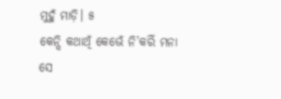ମୁହୁଁ ମାଡ଼ି। ୫
କେନ୍ସି କଥାଥିଁ କେଭେଁ ନି’କରିଁ ମନା
ସେ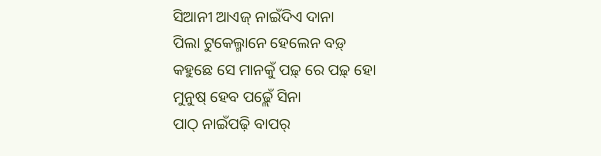ସିଆନୀ ଆଏଜ୍ ନାଇଁଦିଏ ଦାନା
ପିଲା ଟୁକେଲ୍ମାନେ ହେଲେନ ବଡ଼୍
କହୁଛେ ସେ ମାନକୁଁ ପଢ଼୍ ରେ ପଢ଼୍ ହୋ
ମୁନୁଷ୍ ହେବ ପଢ଼୍ଲେଁ ସିନା
ପାଠ୍ ନାଇଁପଢ଼ି ବାପର୍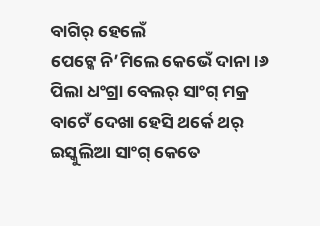ବାଗିର୍ ହେଲେଁ
ପେଟ୍କେ ନି’ମିଲେ କେଭେଁ ଦାନା।୬
ପିଲା ଧଂଗ୍ରା ବେଲର୍ ସାଂଗ୍ ମକ୍ର
ବାଟେଁ ଦେଖା ହେସି ଥର୍କେ ଥର୍
ଇସ୍କୁଲିଆ ସାଂଗ୍ କେତେ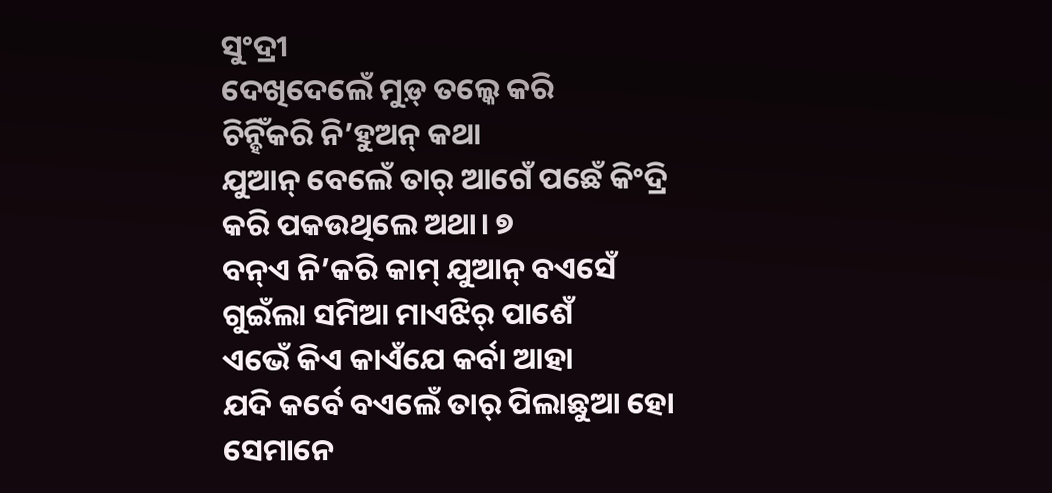ସୁଂଦ୍ରୀ
ଦେଖିଦେଲେଁ ମୁଡ଼୍ ତଲ୍କେ କରି
ଚିନ୍ହିଁକରି ନି’ହୁଅନ୍ କଥା
ଯୁଆନ୍ ବେଲେଁ ତାର୍ ଆଗେଁ ପଛେଁ କିଂଦ୍ରି
କରି ପକଉଥିଲେ ଅଥା। ୭
ବନ୍ଏ ନି’କରି କାମ୍ ଯୁଆନ୍ ବଏସେଁ
ଗୁଇଁଲା ସମିଆ ମାଏଝିର୍ ପାଶେଁ
ଏଭେଁ କିଏ କାଏଁଯେ କର୍ବା ଆହା
ଯଦି କର୍ବେ ବଏଲେଁ ତାର୍ ପିଲାଛୁଆ ହୋ
ସେମାନେ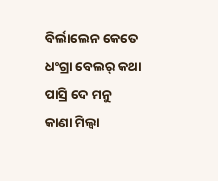ବିର୍ଲାଲେନ କେତେ
ଧଂଗ୍ରା ବେଲର୍ କଥା ପାସ୍ରି ଦେ ମନୁ
କାଣା ମିଲ୍ବା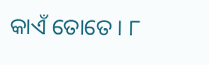କାଏଁ ତୋତେ। ୮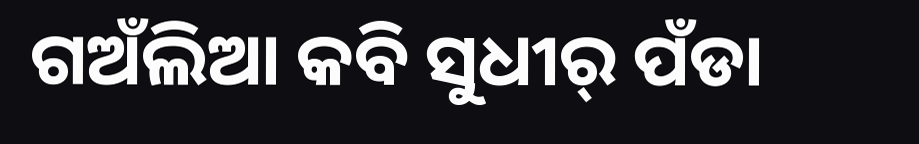ଗଅଁଲିଆ କବି ସୁଧୀର୍ ପଁଡା